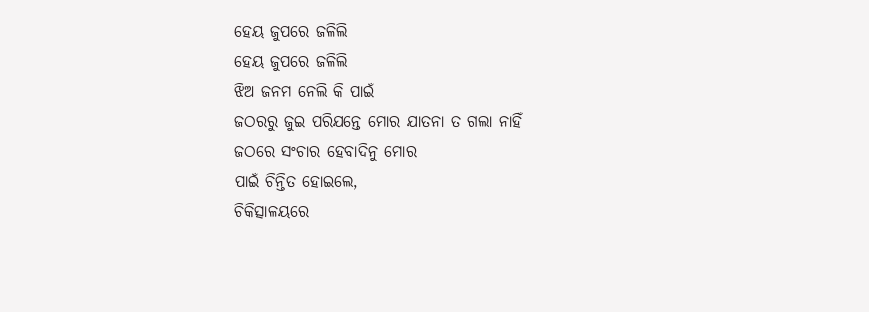ହେୟ ଜୁପରେ ଜଳିଲି
ହେୟ ଜୁପରେ ଜଳିଲି
ଝିଅ ଜନମ ନେଲି କି ପାଇଁ
ଜଠରରୁ ଜୁଇ ପରିଯନ୍ତେ ମୋର ଯାତନା ତ ଗଲା ନାହିଁ
ଜଠରେ ସଂଚାର ହେବାଦିନୁ ମୋର
ପାଇଁ ଚିନ୍ତିତ ହୋଇଲେ,
ଚିକିତ୍ସାଳୟରେ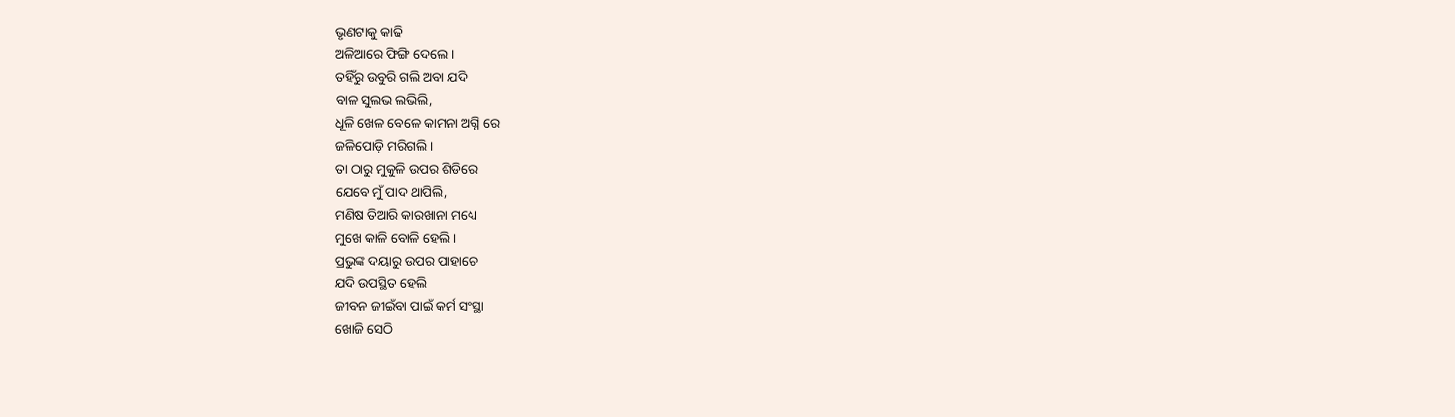ଭୃଣଟାକୁ କାଢି
ଅଳିଆରେ ଫିଙ୍ଗି ଦେଲେ ।
ତହିଁରୁ ଉବୁରି ଗଲି ଅବା ଯଦି
ବାଳ ସୁଲଭ ଲଭିଲି,
ଧୂଳି ଖେଳ ବେଳେ କାମନା ଅଗ୍ନି ରେ
ଜଳିପୋଡ଼ି ମରିଗଲି।
ତା ଠାରୁ ମୁକୁଳି ଉପର ଶିଡିରେ
ଯେବେ ମୁଁ ପାଦ ଥାପିଲି,
ମଣିଷ ତିଆରି କାରଖାନା ମଧ୍ୟେ
ମୁଖେ କାଳି ବୋଳି ହେଲି।
ପ୍ରଭୁଙ୍କ ଦୟାରୁ ଉପର ପାହାଚେ
ଯଦି ଉପସ୍ଥିତ ହେଲି
ଜୀବନ ଜୀଇଁବା ପାଇଁ କର୍ମ ସଂସ୍ଥା
ଖୋଜି ସେଠି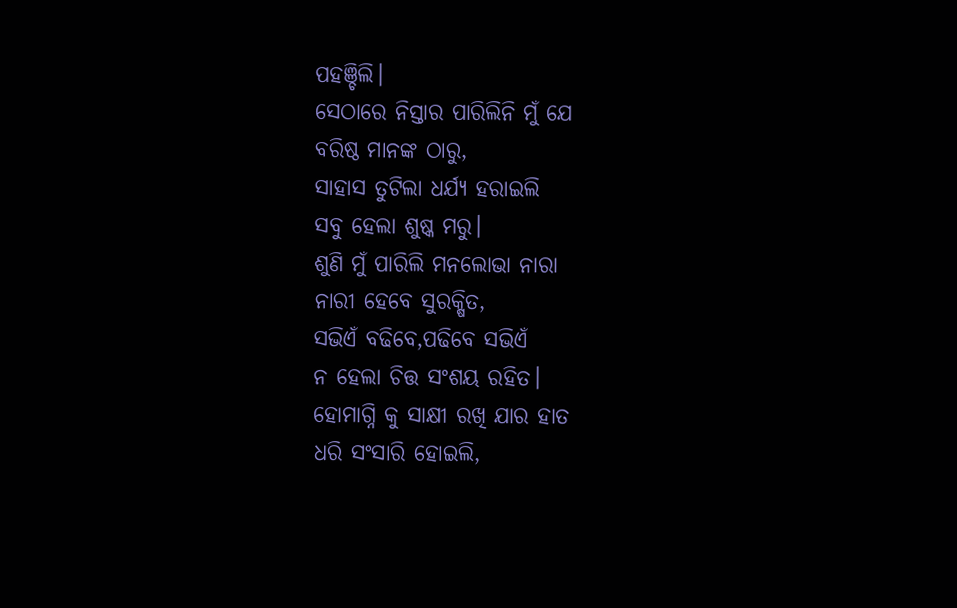ପହଞ୍ଚିଲି।
ସେଠାରେ ନିସ୍ତାର ପାରିଲିନି ମୁଁ ଯେ
ବରିଷ୍ଠ ମାନଙ୍କ ଠାରୁ,
ସାହାସ ତୁଟିଲା ଧର୍ଯ୍ୟ ହରାଇଲି
ସବୁ ହେଲା ଶୁଷ୍କ ମରୁ।
ଶୁଣି ମୁଁ ପାରିଲି ମନଲୋଭା ନାରା
ନାରୀ ହେବେ ସୁରକ୍ଷିତ,
ସଭିଏଁ ବଢିବେ,ପଢିବେ ସଭିଏଁ
ନ ହେଲା ଚିତ୍ତ ସଂଶୟ ରହିତ।
ହୋମାଗ୍ନି କୁ ସାକ୍ଷୀ ରଖି ଯାର ହାତ
ଧରି ସଂସାରି ହୋଇଲି,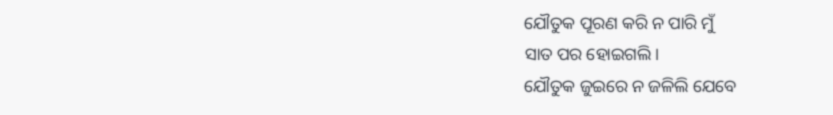ଯୌତୁକ ପୂରଣ କରି ନ ପାରି ମୁଁ
ସାତ ପର ହୋଇଗଲି।
ଯୌତୁକ ଜୁଇରେ ନ ଜଳିଲି ଯେବେ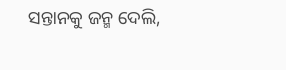ସନ୍ତାନକୁ ଜନ୍ମ ଦେଲି,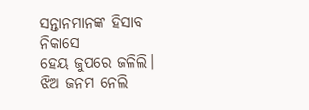ସନ୍ତାନମାନଙ୍କ ହିସାବ ନିକାସେ
ହେୟ ଜୁପରେ ଜଳିଲି।
ଝିଅ ଜନମ ନେଲି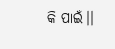କି ପାଇଁ।।